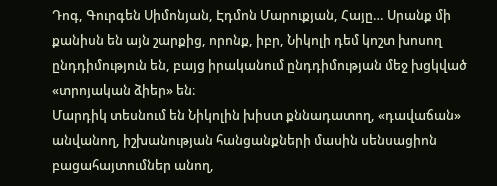Դոգ, Գուրգեն Սիմոնյան, Էդմոն Մարուքյան, Հայը… Սրանք մի քանիսն են այն շարքից, որոնք, իբր, Նիկոլի դեմ կոշտ խոսող ընդդիմություն են, բայց իրականում ընդդիմության մեջ խցկված «տրոյական ձիեր» են։
Մարդիկ տեսնում են Նիկոլին խիստ քննադատող, «դավաճան» անվանող, իշխանության հանցանքների մասին սենսացիոն բացահայտումներ անող,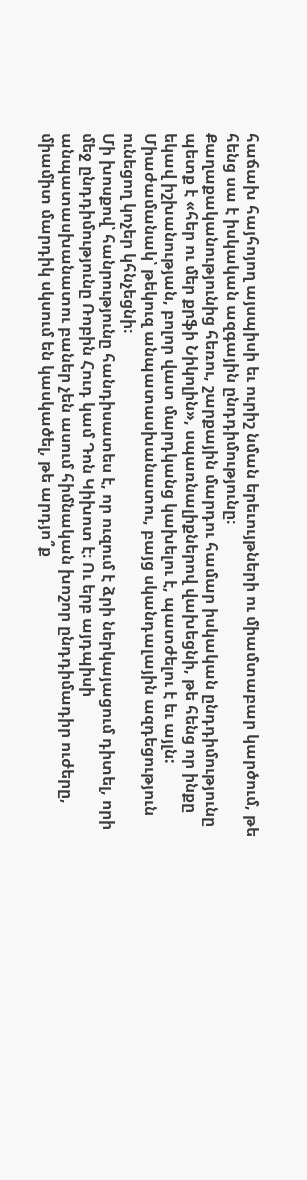հաճախ հայհոյող այսպիսի եւ ուրիշ նման երեւույթների ու միամտաբար կարծում, թե հենց սա է իսկական ազգային ընդդիմությունը։
Քաղաքականությունից հեռու, շարքային մարդու համար իսկական ընդդիմությունը պետք է «հեր ու մեր քրֆի Նիկոլին», սպառնալիքներով վախեցնի, թե հենց որ ինքը եկավ իշխանության, բոլոր վատ մարդկանց կախելու է, պատժելու է եւ այլն: Միաժամանակ՝ թեկուզ անպատասխանատու, բայց սկանդալային ազդեցություն ունեցող կոչեր կհնչեցնի։
Մի խոսքով՝ հանրությունը հանդիսատես է, որ ուզում է ձրի ներկայացում դիտել, որի մեջ ընդդիմությունը Ռոբին Հուդ կամ Դոն Կիխոտ է։ Ու երբ այդպիսի անպատասխանատու բաներ չեն ասում հիմնական խոշոր ընդդիմադիր ուժերը, միամիտ մարդիկ սկսում են կասկածել, թե արդյո՞ք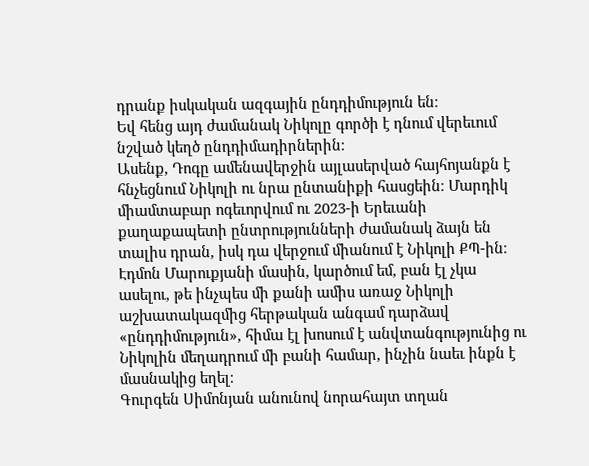դրանք իսկական ազգային ընդդիմություն են։
Եվ հենց այդ ժամանակ Նիկոլը գործի է դնում վերեւում նշված կեղծ ընդդիմադիրներին։
Ասենք, Դոգը ամենավերջին այլասերված հայհոյանքն է հնչեցնում Նիկոլի ու նրա ընտանիքի հասցեին։ Մարդիկ միամտաբար ոգեւորվում ու 2023-ի Երեւանի քաղաքապետի ընտրությունների ժամանակ ձայն են տալիս դրան, իսկ դա վերջում միանում է Նիկոլի ՔՊ-ին։
Էդմոն Մարուքյանի մասին, կարծում եմ, բան էլ չկա ասելու, թե ինչպես մի քանի ամիս առաջ Նիկոլի աշխատակազմից հերթական անգամ դարձավ «ընդդիմություն», հիմա էլ խոսում է անվտանգությունից ու Նիկոլին մեղադրում մի բանի համար, ինչին նաեւ ինքն է մասնակից եղել։
Գուրգեն Սիմոնյան անունով նորահայտ տղան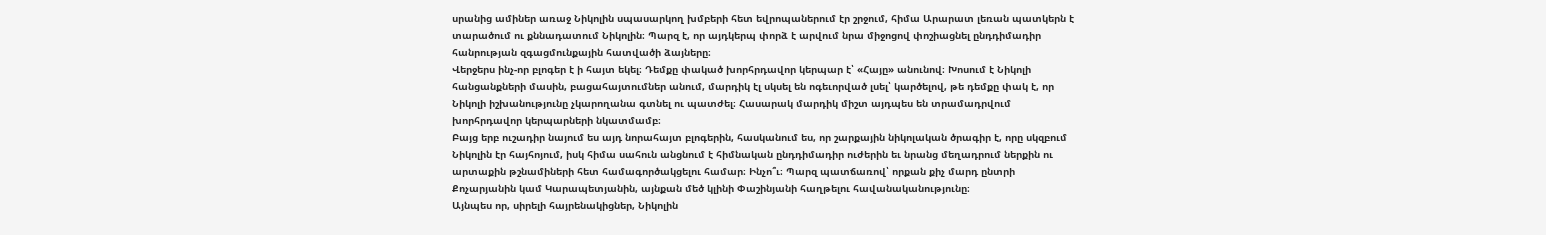սրանից ամիներ առաջ Նիկոլին սպասարկող խմբերի հետ եվրոպաներում էր շրջում, հիմա Արարատ լեռան պատկերն է տարածում ու քննադատում Նիկոլին։ Պարզ է, որ այդկերպ փորձ է արվում նրա միջոցով փոշիացնել ընդդիմադիր հանրության զգացմունքային հատվածի ձայները։
Վերջերս ինչ-որ բլոգեր է ի հայտ եկել։ Դեմքը փակած խորհրդավոր կերպար է՝ «Հայը» անունով։ Խոսում է Նիկոլի հանցանքների մասին, բացահայտումներ անում, մարդիկ էլ սկսել են ոգեւորված լսել՝ կարծելով, թե դեմքը փակ է, որ Նիկոլի իշխանությունը չկարողանա գտնել ու պատժել։ Հասարակ մարդիկ միշտ այդպես են տրամադրվում խորհրդավոր կերպարների նկատմամբ։
Բայց երբ ուշադիր նայում ես այդ նորահայտ բլոգերին, հասկանում ես, որ շարքային նիկոլական ծրագիր է, որը սկզբում Նիկոլին էր հայհոյում, իսկ հիմա սահուն անցնում է հիմնական ընդդիմադիր ուժերին եւ նրանց մեղադրում ներքին ու արտաքին թշնամիների հետ համագործակցելու համար։ Ինչո՞ւ։ Պարզ պատճառով՝ որքան քիչ մարդ ընտրի Քոչարյանին կամ Կարապետյանին, այնքան մեծ կլինի Փաշինյանի հաղթելու հավանականությունը։
Այնպես որ, սիրելի հայրենակիցներ, Նիկոլին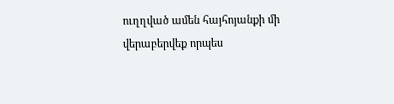ուղղված ամեն հայհոյանքի մի վերաբերվեք որպես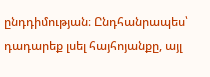ընդդիմության։ Ընդհանրապես՝ դադարեք լսել հայհոյանքը, այլ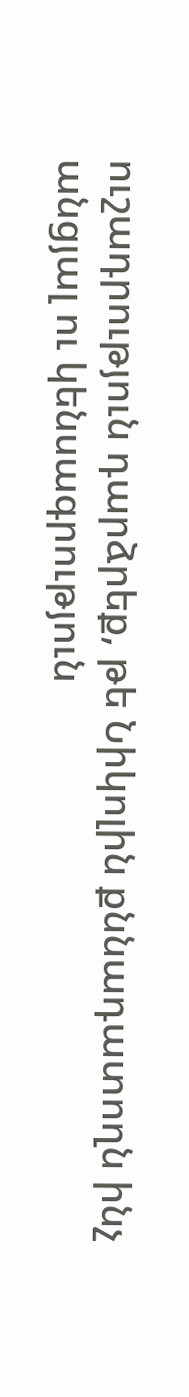ուշադրություն դարձրեք, թե Նիկոլին քննադատողն ինչ անցյալ ու կենսագրություն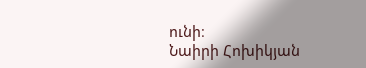ունի։
Նաիրի Հոխիկյան